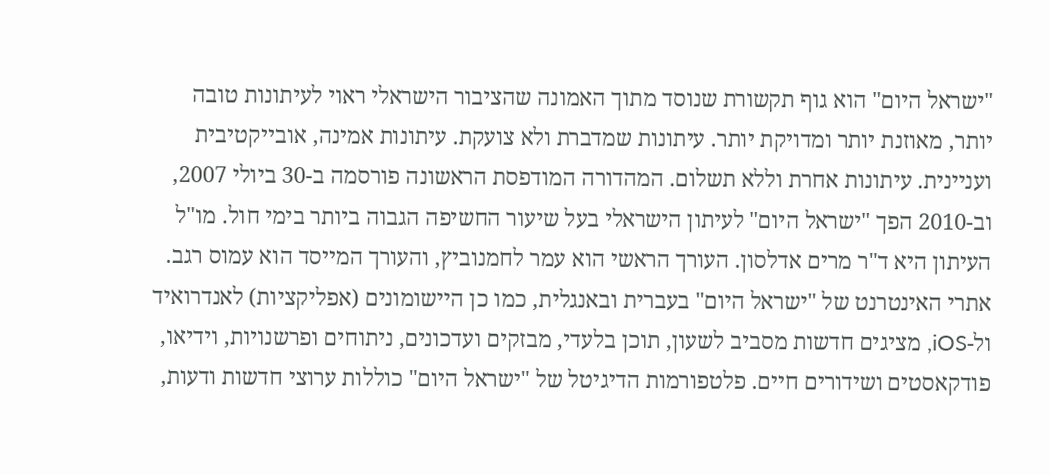"ישראל היום" הוא גוף תקשורת שנוסד מתוך האמונה שהציבור הישראלי ראוי לעיתונות טובה יותר, מאוזנת יותר ומדויקת יותר. עיתונות שמדברת ולא צועקת. עיתונות אמינה, אובייקטיבית ועניינית. עיתונות אחרת וללא תשלום. המהדורה המודפסת הראשונה פורסמה ב-30 ביולי 2007, וב-2010 הפך "ישראל היום" לעיתון הישראלי בעל שיעור החשיפה הגבוה ביותר בימי חול. מו"ל העיתון היא ד"ר מרים אדלסון. העורך הראשי הוא עמר לחמנוביץ, והעורך המייסד הוא עמוס רגב. אתרי האינטרנט של "ישראל היום" בעברית ובאנגלית, כמו כן היישומונים (אפליקציות) לאנדרואיד ול-iOS, מציגים חדשות מסביב לשעון, תוכן בלעדי, מבזקים ועדכונים, ניתוחים ופרשנויות, וידיאו, פודקאסטים ושידורים חיים. פלטפורמות הדיגיטל של "ישראל היום" כוללות ערוצי חדשות ודעות,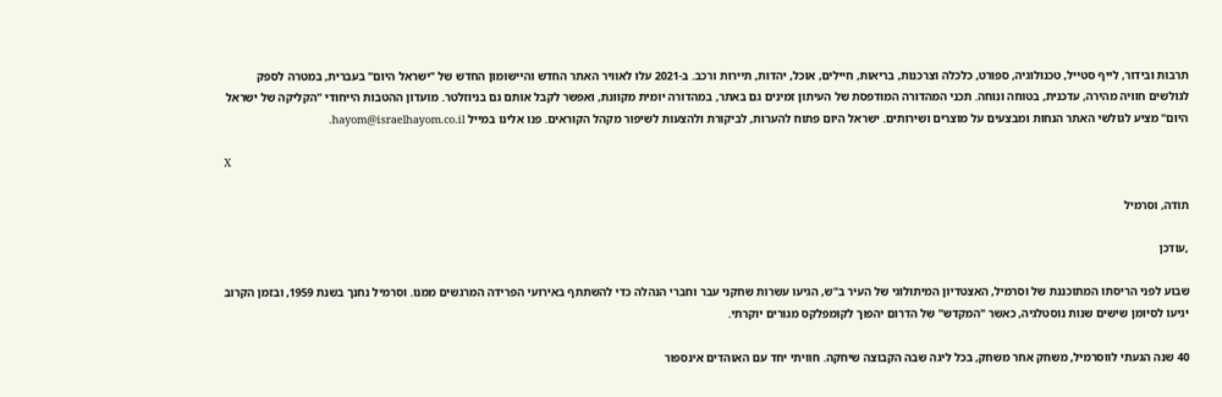תרבות ובידור, לייף סטייל, טכנולוגיה, ספורט, כלכלה וצרכנות, בריאות, חיילים, אוכל, יהדות, תיירות ורכב. ב-2021 עלו לאוויר האתר החדש והיישומון החדש של "ישראל היום" בעברית, במטרה לספק לגולשים חוויה מהירה, עדכנית, בטוחה ונוחה. תכני המהדורה המודפסת של העיתון זמינים גם באתר, במהדורה יומית מקוונת, ואפשר לקבל אותם גם בניוזלטר. מועדון ההטבות הייחודי "הקליקה של ישראל היום" מציע לגולשי האתר הנחות ומבצעים על מוצרים ושירותים. ישראל היום פתוח להערות, לביקורת ולהצעות לשיפור מקהל הקוראים. פנו אלינו במייל hayom@israelhayom.co.il.

X

תודה, וסרמיל

,עודכן

שבוע לפני הריסתו המתוכננת של וסרמיל, האצטדיון המיתולוגי של העיר ב"ש, הגיעו עשרות שחקני עבר וחברי הנהלה כדי להשתתף באירועי הפרידה המרגשים ממנו. וסרמיל נחנך בשנת 1959, ובזמן הקרוב יגיעו לסיומן שישים שנות נוסטלגיה, כאשר "המקדש" של הדרום יהפוך לקומפלקס מגורים יוקרתי.

40 שנה הגעתי לווסרמיל, משחק אחר משחק, בכל ליגה שבה הקבוצה שיחקה. חוויתי יחד עם האוהדים אינספור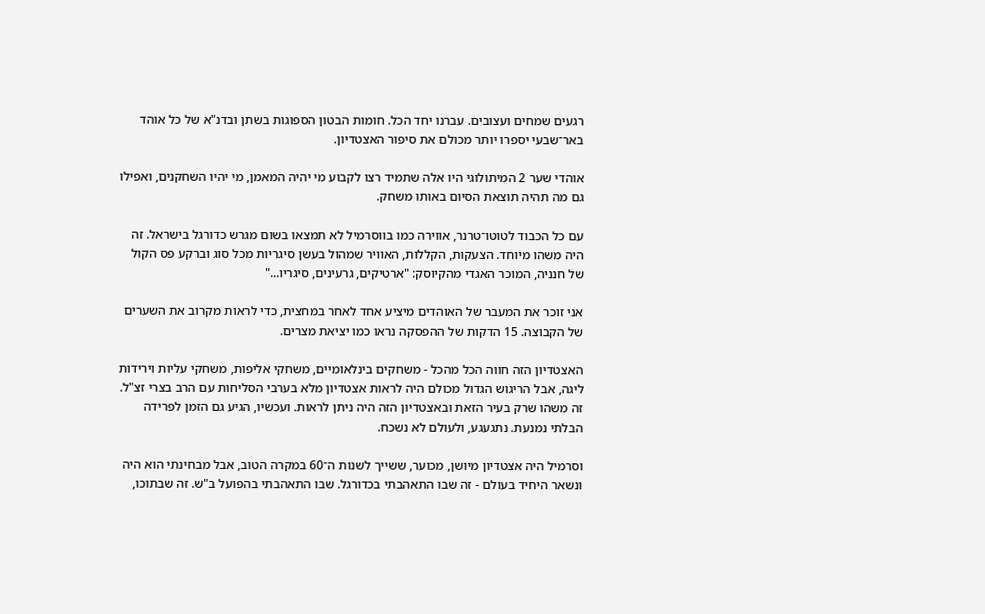רגעים שמחים ועצובים. עברנו יחד הכל. חומות הבטון הספוגות בשתן ובדנ"א של כל אוהד באר־שבעי יספרו יותר מכולם את סיפור האצטדיון.

אוהדי שער 2 המיתולוגי היו אלה שתמיד רצו לקבוע מי יהיה המאמן, מי יהיו השחקנים, ואפילו גם מה תהיה תוצאת הסיום באותו משחק.

עם כל הכבוד לטוטו־טרנר, אווירה כמו בווסרמיל לא תמצאו בשום מגרש כדורגל בישראל. זה היה משהו מיוחד. הצעקות, הקללות, האוויר שמהול בעשן סיגריות מכל סוג וברקע פס הקול של חנניה, המוכר האגדי מהקיוסק: "ארטיקים, גרעינים, סיגריו..."

אני זוכר את המעבר של האוהדים מיציע אחד לאחר במחצית, כדי לראות מקרוב את השערים של הקבוצה. 15 הדקות של ההפסקה נראו כמו יציאת מצרים.

האצטדיון הזה חווה הכל מהכל - משחקים בינלאומיים, משחקי אליפות, משחקי עליות וירידות ליגה, אבל הריגוש הגדול מכולם היה לראות אצטדיון מלא בערבי הסליחות עם הרב בצרי זצ"ל. זה משהו שרק בעיר הזאת ובאצטדיון הזה היה ניתן לראות. ועכשיו, הגיע גם הזמן לפרידה הבלתי נמנעת. נתגעגע, ולעולם לא נשכח.

וסרמיל היה אצטדיון מיושן, מכוער, ששייך לשנות ה־60 במקרה הטוב, אבל מבחינתי הוא היה ונשאר היחיד בעולם - זה שבו התאהבתי בכדורגל. שבו התאהבתי בהפועל ב"ש. זה שבתוכו,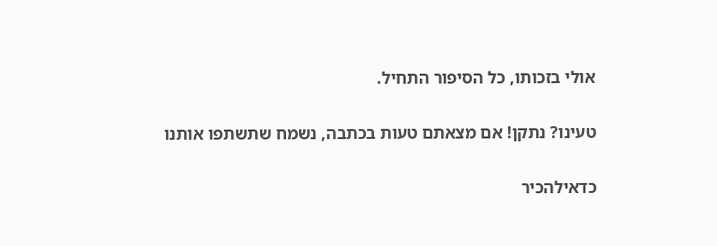אולי בזכותו, כל הסיפור התחיל.

טעינו? נתקן! אם מצאתם טעות בכתבה, נשמח שתשתפו אותנו

כדאילהכיר